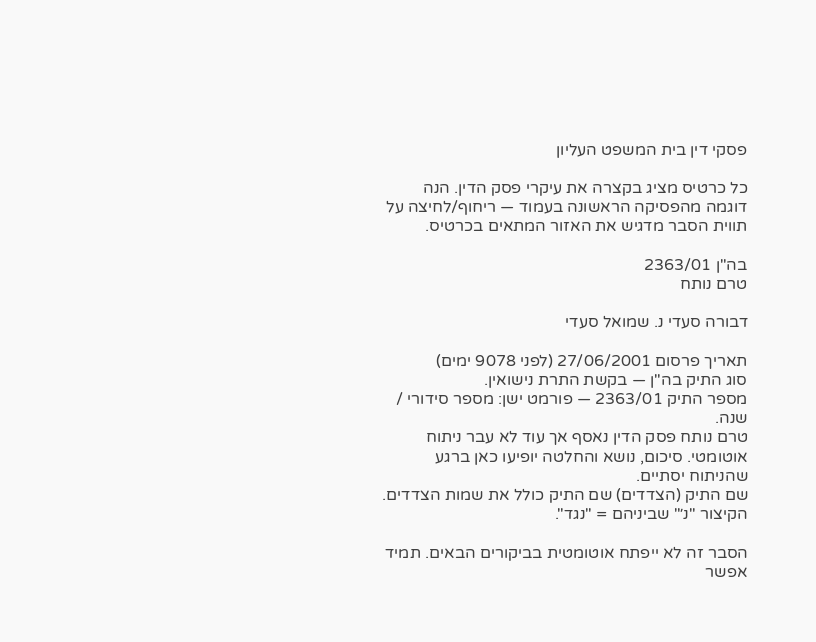פסקי דין בית המשפט העליון

כל כרטיס מציג בקצרה את עיקרי פסק הדין. הנה דוגמה מהפסיקה הראשונה בעמוד — ריחוף/לחיצה על תווית הסבר מדגיש את האזור המתאים בכרטיס.

בה"ן 2363/01
טרם נותח

דבורה סעדי נ. שמואל סעדי

תאריך פרסום 27/06/2001 (לפני 9078 ימים)
סוג התיק בה"ן — בקשת התרת נישואין.
מספר התיק 2363/01 — פורמט ישן: מספר סידורי / שנה.
טרם נותח פסק הדין נאסף אך עוד לא עבר ניתוח אוטומטי. סיכום, נושא והחלטה יופיעו כאן ברגע שהניתוח יסתיים.
שם התיק (הצדדים) שם התיק כולל את שמות הצדדים. הקיצור "נ׳" שביניהם = "נגד".

הסבר זה לא ייפתח אוטומטית בביקורים הבאים. תמיד אפשר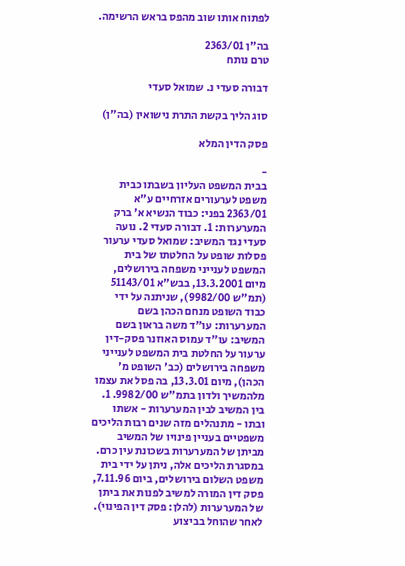לפתוח אותו שוב מהפס בראש הרשימה.

בה"ן 2363/01
טרם נותח

דבורה סעדי נ. שמואל סעדי

סוג הליך בקשת התרת נישואין (בה"ן)

פסק הדין המלא

-
בבית המשפט העליון בשבתו כבית משפט לערעורים אזרחיים ע"א 2363/01 בפני: כבוד הנשיא א' ברק המערערות: 1. דבורה סעדי 2. נועה סעדי נגד המשיב: שמואל סעדי ערעור פסלות שופט על החלטתו של בית המשפט לענייני משפחה בירושלים, מיום 13.3.2001, בבש"א 51143/01 (תמ"ש 9982/00), שניתנה על ידי כבוד השופט מנחם הכהן בשם המערערות: עו"ד משה בראון בשם המשיב: עו"ד עמוס האוזנר פסק-דין ערעור על החלטת בית המשפט לענייני משפחה בירושלים (כב' השופט מ' הכהן), מיום 13.3.01, בה פסל את עצמו מלהמשיך ולדון בתמ"ש 9982/00. 1. בין המשיב לבין המערערות - אשתו ובתו - מתנהלים מזה שנים רבות הליכים משפטיים בעניין פינויו של המשיב מביתן של המערערות בשכונת עין כרם. במסגרת הליכים אלה, ניתן על ידי בית משפט השלום בירושלים, ביום 7.11.96, פסק דין המורה למשיב לפנות את ביתן של המערערות (להלן: פסק דין הפינוי). לאחר שהוחל בביצוע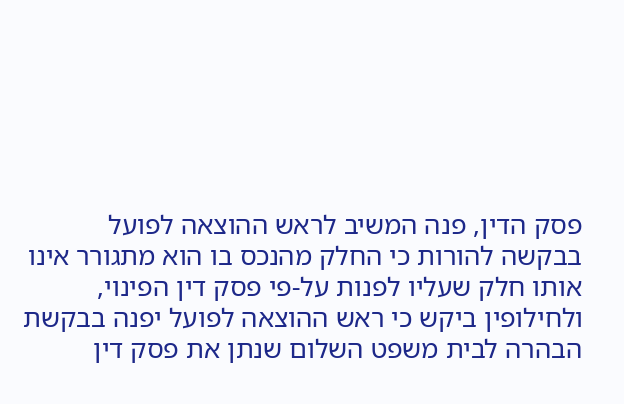פסק הדין, פנה המשיב לראש ההוצאה לפועל בבקשה להורות כי החלק מהנכס בו הוא מתגורר אינו אותו חלק שעליו לפנות על-פי פסק דין הפינוי, ולחילופין ביקש כי ראש ההוצאה לפועל יפנה בבקשת הבהרה לבית משפט השלום שנתן את פסק דין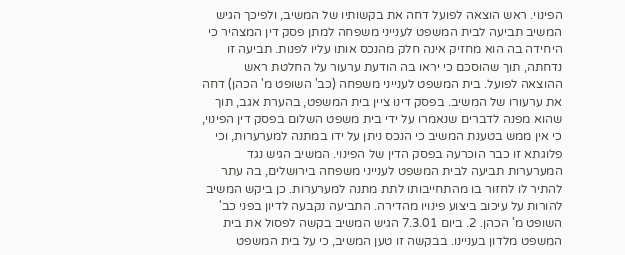הפינוי. ראש הוצאה לפועל דחה את בקשותיו של המשיב, ולפיכך הגיש המשיב תביעה לבית המשפט לענייני משפחה למתן פסק דין המצהיר כי היחידה בה הוא מחזיק אינה חלק מהנכס אותו עליו לפנות. תביעה זו נדחתה, תוך שהוסכם כי יראו בה הודעת ערעור על החלטת ראש ההוצאה לפועל. בית המשפט לענייני משפחה (כב' השופט מ' הכהן) דחה את ערעורו של המשיב. בפסק דינו ציין בית המשפט, בהערת אגב, תוך שהוא מפנה לדברים שנאמרו על ידי בית משפט השלום בפסק דין הפינוי, כי אין ממש בטענת המשיב כי הנכס ניתן על ידו במתנה למערערות, וכי פלוגתא זו כבר הוכרעה בפסק הדין של הפינוי. המשיב הגיש נגד המערערות תביעה לבית המשפט לענייני משפחה בירושלים, בה עתר להתיר לו לחזור בו מהתחייבותו לתת מתנה למערערות. כן ביקש המשיב להורות על עיכוב ביצוע פינויו מהדירה. התביעה נקבעה לדיון בפני כב' השופט מ' הכהן. 2. ביום 7.3.01 הגיש המשיב בקשה לפסול את בית המשפט מלדון בעניינו. בבקשה זו טען המשיב, כי על בית המשפט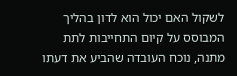לשקול האם יכול הוא לדון בהליך המבוסס על קיום התחייבות לתת מתנה, נוכח העובדה שהביע את דעתו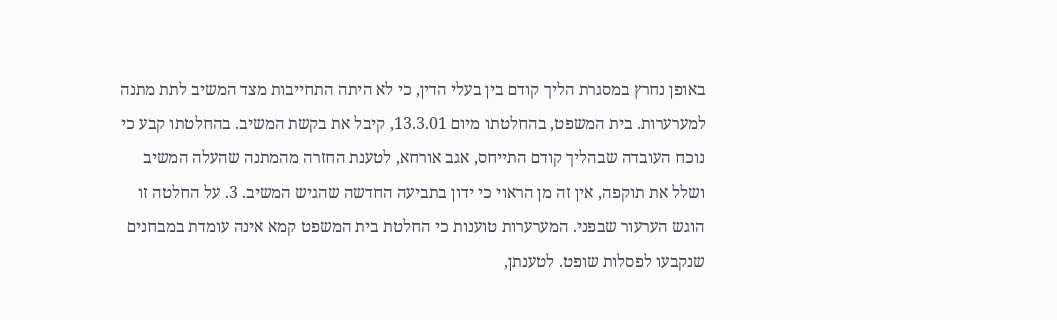באופן נחרץ במסגרת הליך קודם בין בעלי הדין, כי לא היתה התחייבות מצד המשיב לתת מתנה למערערות. בית המשפט, בהחלטתו מיום 13.3.01, קיבל את בקשת המשיב. בהחלטתו קבע כי נוכח העובדה שבהליך קודם התייחס, אגב אורחא, לטענת החזרה מהמתנה שהעלה המשיב ושלל את תוקפה, אין זה מן הראוי כי ידון בתביעה החדשה שהגיש המשיב. 3. על החלטה זו הוגש הערעור שבפני. המערערות טוענות כי החלטת בית המשפט קמא אינה עומדת במבחנים שנקבעו לפסלות שופט. לטענתן,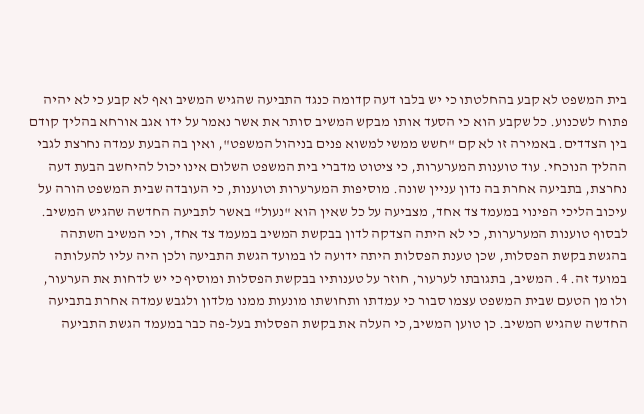בית המשפט לא קבע בהחלטתו כי יש בלבו דעה קדומה כנגד התביעה שהגיש המשיב ואף לא קבע כי לא יהיה פתוח לשכנוע. כל שקבע הוא כי הסעד אותו מבקש המשיב סותר את אשר נאמר על ידו אגב אורחא בהליך קודם בין הצדדים. באמירה זו לא קם "חשש ממשי למשוא פנים בניהול המשפט", ואין בה הבעת עמדה נחרצת לגבי ההליך הנוכחי. עוד טוענות המערערות, כי ציטוט מדברי בית המשפט השלום אינו יכול להיחשב הבעת דעה נחרצת, בתביעה אחרת בה נדון עניין שונה. מוסיפות המערערות וטוענות, כי העובדה שבית המשפט הורה על עיכוב הליכי הפינוי במעמד צד אחד, מצביעה על כל שאין הוא "נעול" באשר לתביעה החדשה שהגיש המשיב. לבסוף טוענות המערערות, כי לא היתה הצדקה לדון בבקשת המשיב במעמד צד אחד, וכי המשיב השתהה בהגשת בקשת הפסלות, שכן טענת הפסלות היתה ידועה לו במועד הגשת התביעה ולכן היה עליו להעלותה במועד זה. 4. המשיב, בתגובתו לערעור, חוזר על טענותיו בבקשת הפסלות ומוסיף כי יש לדחות את הערעור, ולו מן הטעם שבית המשפט עצמו סבור כי עמדתו ותחושתו מונעות ממנו מלדון ולגבש עמדה אחרת בתביעה החדשה שהגיש המשיב. כן טוען המשיב, כי העלה את בקשת הפסלות בעל-פה כבר במעמד הגשת התביעה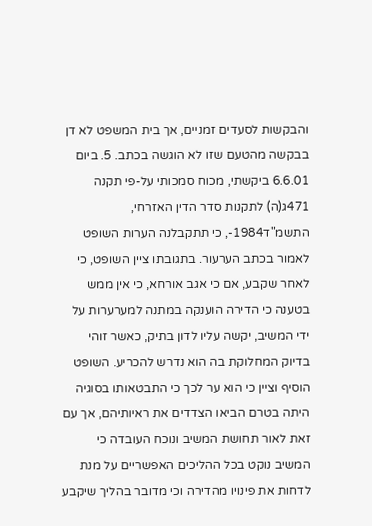והבקשות לסעדים זמניים, אך בית המשפט לא דן בבקשה מהטעם שזו לא הוגשה בכתב. 5. ביום 6.6.01 ביקשתי, מכוח סמכותי על-פי תקנה 471ג(ה) לתקנות סדר הדין האזרחי, התשמ"ד1984-, כי תתקבלנה הערות השופט לאמור בכתב הערעור. בתגובתו ציין השופט, כי לאחר שקבע, אם כי אגב אורחא, כי אין ממש בטענה כי הדירה הוענקה במתנה למערערות על ידי המשיב, יקשה עליו לדון בתיק, כאשר זוהי בדיוק המחלוקת בה הוא נדרש להכריע. השופט הוסיף וציין כי הוא ער לכך כי התבטאותו בסוגיה היתה בטרם הביאו הצדדים את ראיותיהם, אך עם זאת לאור תחושת המשיב ונוכח העובדה כי המשיב נוקט בכל ההליכים האפשריים על מנת לדחות את פינויו מהדירה וכי מדובר בהליך שיקבע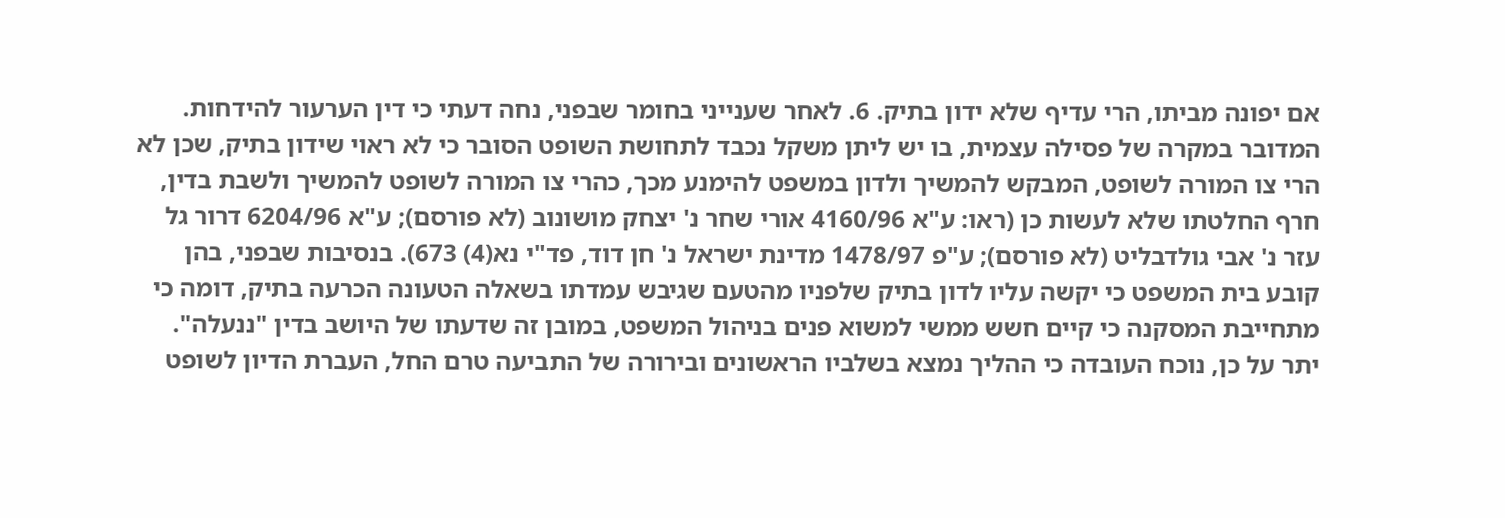אם יפונה מביתו, הרי עדיף שלא ידון בתיק. 6. לאחר שענייני בחומר שבפני, נחה דעתי כי דין הערעור להידחות. המדובר במקרה של פסילה עצמית, בו יש ליתן משקל נכבד לתחושת השופט הסובר כי לא ראוי שידון בתיק, שכן לא הרי צו המורה לשופט, המבקש להמשיך ולדון במשפט להימנע מכך, כהרי צו המורה לשופט להמשיך ולשבת בדין, חרף החלטתו שלא לעשות כן (ראו: ע"א 4160/96 אורי שחר נ' יצחק מושונוב (לא פורסם); ע"א 6204/96 דרור גל עזר נ' אבי גולדבליט (לא פורסם); ע"פ 1478/97 מדינת ישראל נ' חן דוד, פד"י נא(4) 673). בנסיבות שבפני, בהן קובע בית המשפט כי יקשה עליו לדון בתיק שלפניו מהטעם שגיבש עמדתו בשאלה הטעונה הכרעה בתיק, דומה כי מתחייבת המסקנה כי קיים חשש ממשי למשוא פנים בניהול המשפט, במובן זה שדעתו של היושב בדין "ננעלה". יתר על כן, נוכח העובדה כי ההליך נמצא בשלביו הראשונים ובירורה של התביעה טרם החל, העברת הדיון לשופט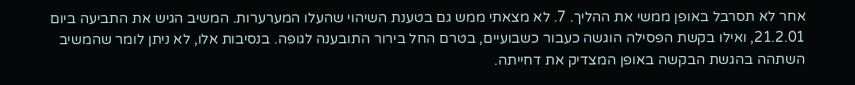אחר לא תסרבל באופן ממשי את ההליך. 7. לא מצאתי ממש גם בטענת השיהוי שהעלו המערערות. המשיב הגיש את התביעה ביום 21.2.01, ואילו בקשת הפסילה הוגשה כעבור כשבועיים, בטרם החל בירור התובענה לגופה. בנסיבות אלו, לא ניתן לומר שהמשיב השתהה בהגשת הבקשה באופן המצדיק את דחייתה.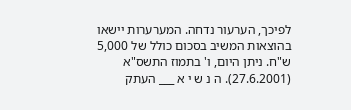לפיכך, הערעור נדחה. המערערות יישאו בהוצאות המשיב בסכום כולל של 5,000 ש"ח. ניתן היום, ו' בתמוז התשס"א (27.6.2001). ה נ ש י א ___ העתק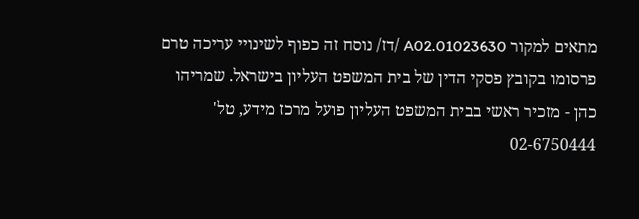מתאים למקור 01023630.A02 /דז/ נוסח זה כפוף לשינויי עריכה טרם פרסומו בקובץ פסקי הדין של בית המשפט העליון בישראל. שמריהו כהן - מזכיר ראשי בבית המשפט העליון פועל מרכז מידע, טל' 02-6750444